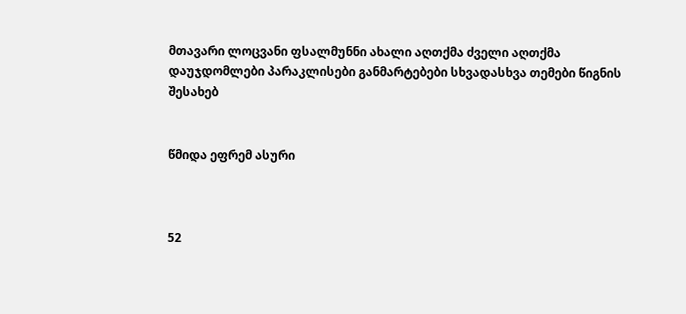მთავარი ლოცვანი ფსალმუნნი ახალი აღთქმა ძველი აღთქმა დაუჯდომლები პარაკლისები განმარტებები სხვადასხვა თემები წიგნის შესახებ


წმიდა ეფრემ ასური



52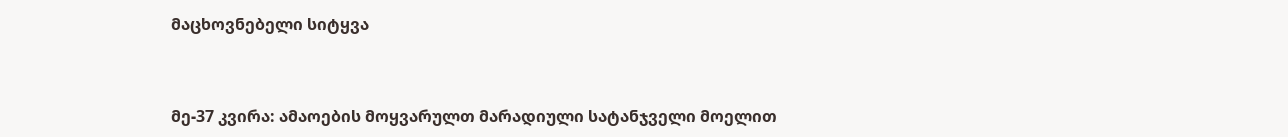მაცხოვნებელი სიტყვა



მე-37 კვირა: ამაოების მოყვარულთ მარადიული სატანჯველი მოელით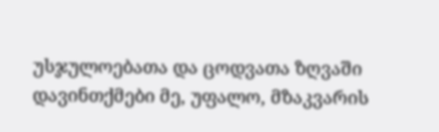უსჯულოებათა და ცოდვათა ზღვაში დავინთქმები მე, უფალო, მზაკვარის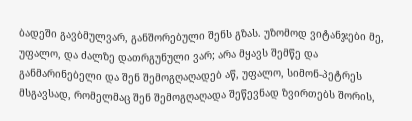ბადეში გავბმულვარ, განშორებული შენს გზას. უზომოდ ვიტანჯები მე, უფალო, და ძალზე დათრგუნული ვარ; არა მყავს შემწე და განმარინებელი და შენ შემოგღაღადებ აწ, უფალო, სიმონ-პეტრეს მსგავსად, რომელმაც შენ შემოგღაღადა შეწევნად ზვირთებს შორის,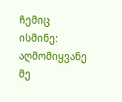ჩემიც ისმინე: აღმომიყვანე მე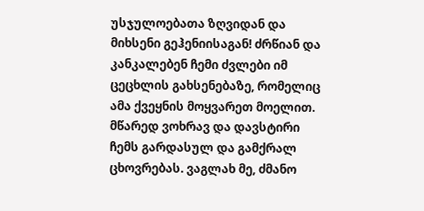უსჯულოებათა ზღვიდან და მიხსენი გეჰენიისაგან! ძრწიან და კანკალებენ ჩემი ძვლები იმ ცეცხლის გახსენებაზე, რომელიც ამა ქვეყნის მოყვარეთ მოელით. მწარედ ვოხრავ და დავსტირი ჩემს გარდასულ და გამქრალ ცხოვრებას. ვაგლახ მე, ძმანო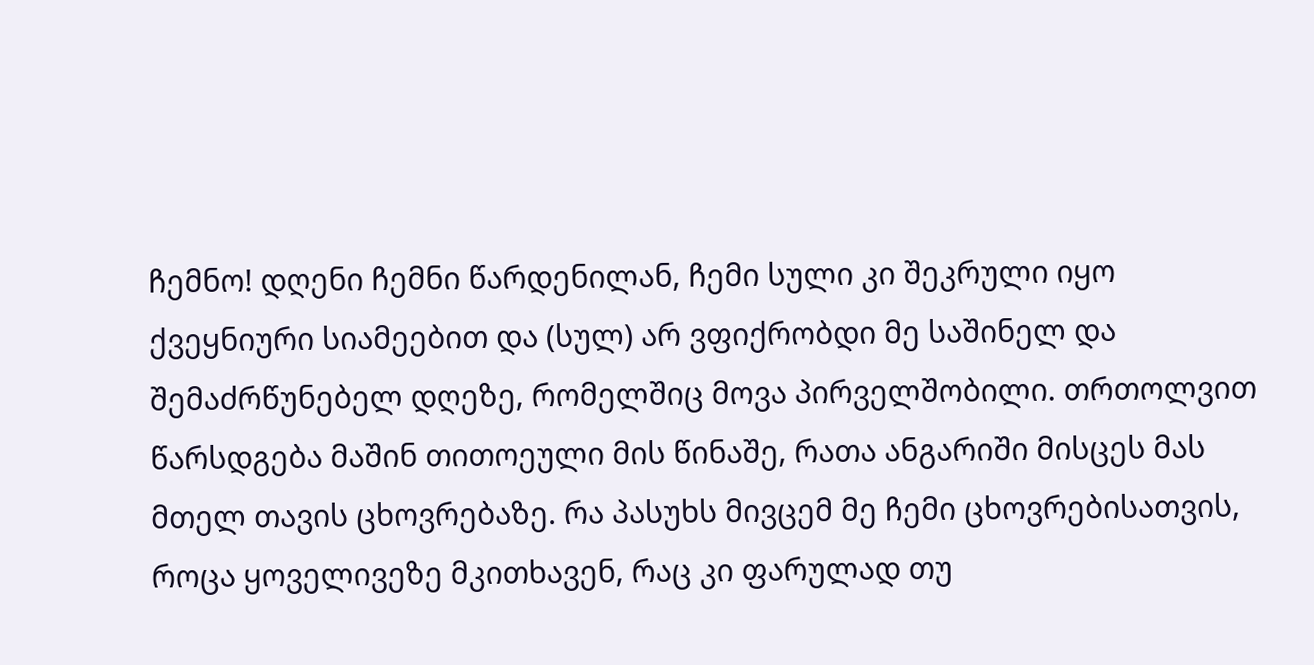ჩემნო! დღენი ჩემნი წარდენილან, ჩემი სული კი შეკრული იყო ქვეყნიური სიამეებით და (სულ) არ ვფიქრობდი მე საშინელ და შემაძრწუნებელ დღეზე, რომელშიც მოვა პირველშობილი. თრთოლვით წარსდგება მაშინ თითოეული მის წინაშე, რათა ანგარიში მისცეს მას მთელ თავის ცხოვრებაზე. რა პასუხს მივცემ მე ჩემი ცხოვრებისათვის, როცა ყოველივეზე მკითხავენ, რაც კი ფარულად თუ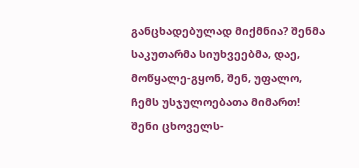განცხადებულად მიქმნია? შენმა საკუთარმა სიუხვეებმა, დაე, მოწყალე-გყონ, შენ, უფალო, ჩემს უსჯულოებათა მიმართ! შენი ცხოველს-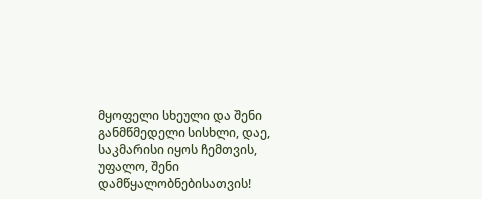მყოფელი სხეული და შენი განმწმედელი სისხლი, დაე, საკმარისი იყოს ჩემთვის, უფალო, შენი დამწყალობნებისათვის!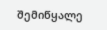შემიწყალე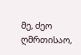მე, ძეო ღმრთისაო,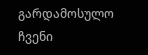გარდამოსულო ჩვენი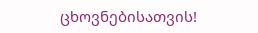ცხოვნებისათვის!